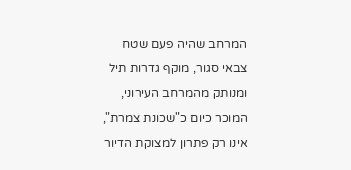המרחב שהיה פעם שטח צבאי סגור, מוקף גדרות תיל ומנותק מהמרחב העירוני, המוכר כיום כ"שכונת צמרת", אינו רק פתרון למצוקת הדיור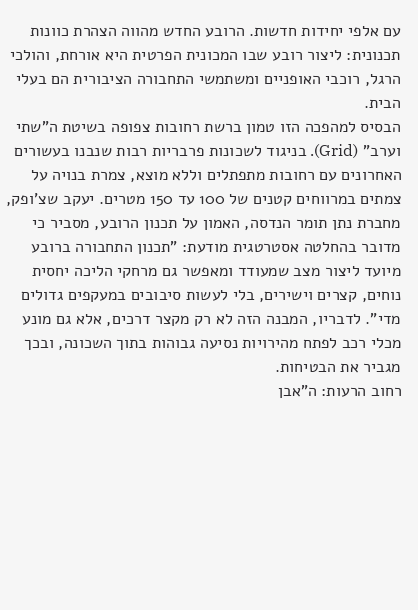עם אלפי יחידות חדשות. הרובע החדש מהווה הצהרת כוונות תכנונית: ליצור רובע שבו המכונית הפרטית היא אורחת, והולכי הרגל, רוכבי האופניים ומשתמשי התחבורה הציבורית הם בעלי הבית.
הבסיס למהפכה הזו טמון ברשת רחובות צפופה בשיטת ה"שתי וערב" (Grid). בניגוד לשכונות פרבריות רבות שנבנו בעשורים האחרונים עם רחובות מתפתלים וללא מוצא, צמרת בנויה על צמתים במרווחים קטנים של 100 עד 150 מטרים. יעקב שצ'ופק, מחברת נתן תומר הנדסה, האמון על תכנון הרובע, מסביר כי מדובר בהחלטה אסטרטגית מודעת: "תכנון התחבורה ברובע מיועד ליצור מצב שמעודד ומאפשר גם מרחקי הליכה יחסית נוחים, קצרים וישירים, בלי לעשות סיבובים במעקפים גדולים מדי". לדבריו, המבנה הזה לא רק מקצר דרכים, אלא גם מונע מכלי רכב לפתח מהירויות נסיעה גבוהות בתוך השכונה, ובכך מגביר את הבטיחות.
רחוב הרעות: ה"אבן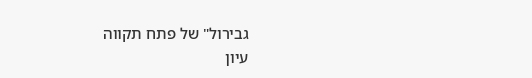גבירול" של פתח תקווה
עיון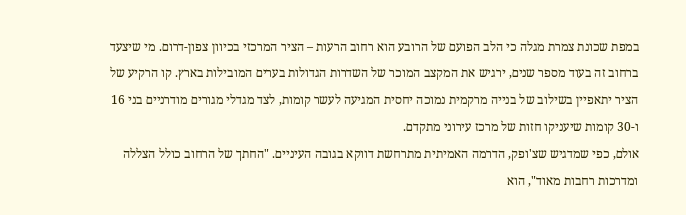במפת שכונת צמרת מגלה כי הלב הפועם של הרובע הוא רחוב הרעות – הציר המרכזי בכיוון צפון-דרום. מי שיצעד ברחוב זה בעוד מספר שנים, ירגיש את המקצב המוכר של השדרות הגדולות בערים המובילות בארץ. קו הרקיע של הציר יתאפיין בשילוב של בנייה מרקמית נמוכה יחסית המגיעה לעשר קומות, לצד מגדלי מגורים מודרניים בני 16 ו-30 קומות שיעניקו חזות של מרכז עירוני מתקדם.
אולם, כפי שמדגיש שצ'ופק, הדרמה האמיתית מתרחשת דווקא בגובה העיניים. "החתך של הרחוב כולל הצללה ומדרכות רחבות מאוד", הוא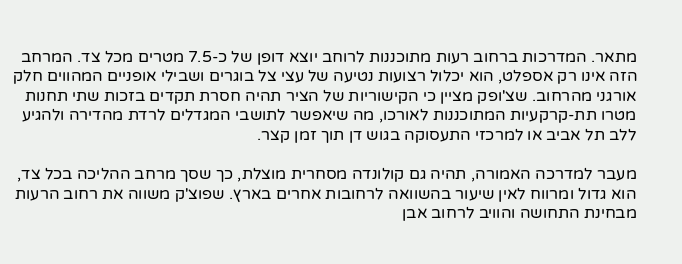מתאר. המדרכות ברחוב רעות מתוכננות לרוחב יוצא דופן של כ-7.5 מטרים מכל צד. המרחב הזה אינו רק אספלט, הוא יכלול רצועות נטיעה של עצי צל בוגרים ושבילי אופניים המהווים חלק אורגני מהרחוב. שצ'ופק מציין כי הקישוריות של הציר תהיה חסרת תקדים בזכות שתי תחנות מטרו תת-קרקעיות המתוכננות לאורכו, מה שיאפשר לתושבי המגדלים לרדת מהדירה ולהגיע ללב תל אביב או למרכזי התעסוקה בגוש דן תוך זמן קצר.

מעבר למדרכה האמורה, תהיה גם קולונדה מסחרית מוצלת, כך שסך מרחב ההליכה בכל צד, הוא גדול ומרווח לאין שיעור בהשוואה לרחובות אחרים בארץ. שפוצ'ק משווה את רחוב הרעות מבחינת התחושה והוויב לרחוב אבן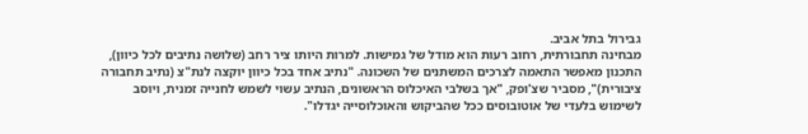גבירול בתל אביב.
מבחינה תחבורתית, רחוב רעות הוא מודל של גמישות. למרות היותו ציר רחב (שלושה נתיבים לכל כיוון), התכנון מאפשר התאמה לצרכים המשתנים של השכונה. "נתיב אחד בכל כיוון יוקצה לנת"צ (נתיב תחבורה ציבורית)", מסביר שצ'ופק, "אך בשלבי האיכלוס הראשונים, הנתיב עשוי לשמש לחנייה זמנית, ויוסב לשימוש בלעדי של אוטובוסים ככל שהביקוש והאוכלוסייה יגדלו".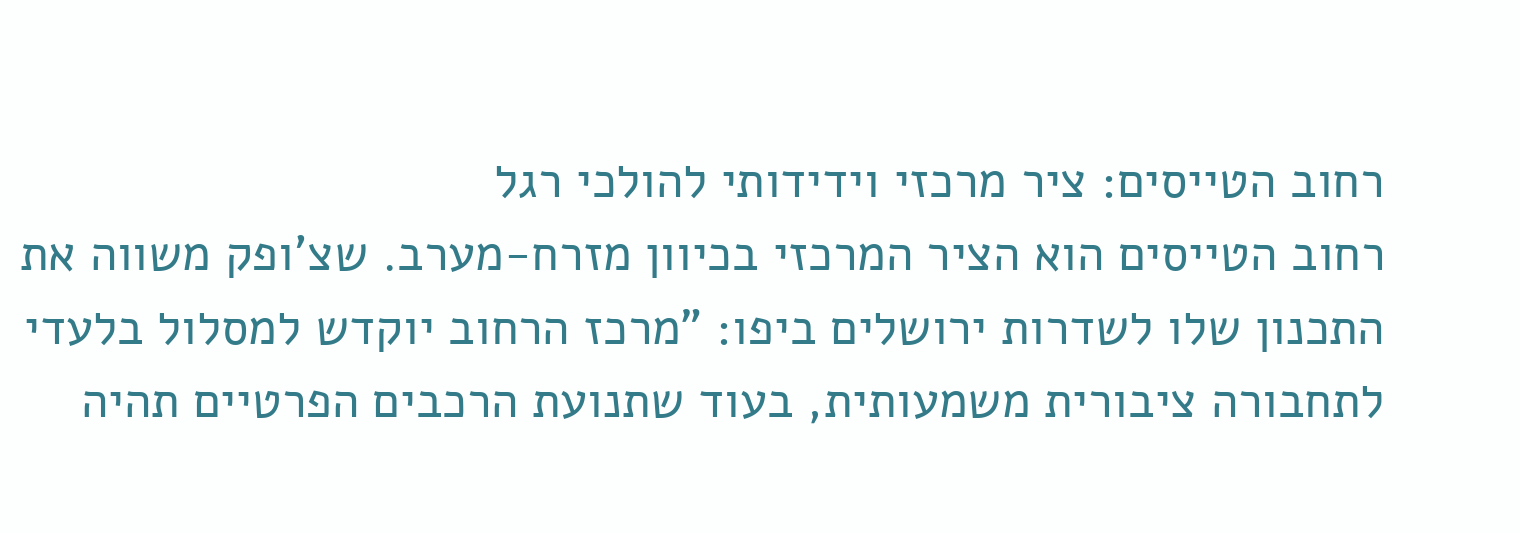רחוב הטייסים: ציר מרכזי וידידותי להולכי רגל
רחוב הטייסים הוא הציר המרכזי בכיוון מזרח-מערב. שצ'ופק משווה את התכנון שלו לשדרות ירושלים ביפו: "מרכז הרחוב יוקדש למסלול בלעדי לתחבורה ציבורית משמעותית, בעוד שתנועת הרכבים הפרטיים תהיה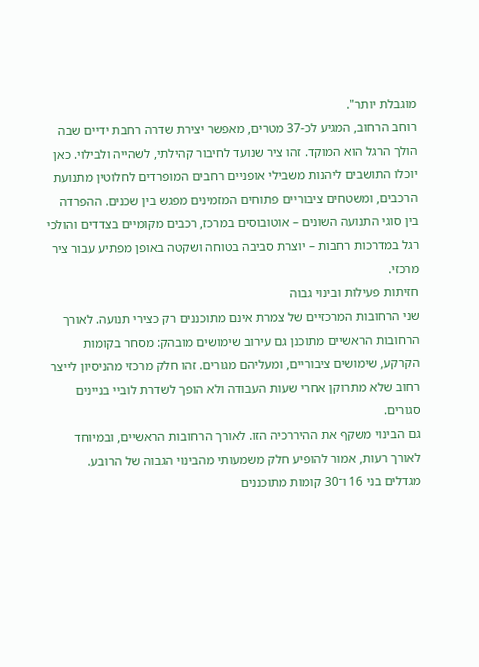מוגבלת יותר".
רוחב הרחוב, המגיע לכ-37 מטרים, מאפשר יצירת שדרה רחבת ידיים שבה הולך הרגל הוא המוקד. זהו ציר שנועד לחיבור קהילתי, לשהייה ולבילוי. כאן יוכלו התושבים ליהנות משבילי אופניים רחבים המופרדים לחלוטין מתנועת הרכבים, ומשטחים ציבוריים פתוחים המזמינים מפגש בין שכנים. ההפרדה בין סוגי התנועה השונים – אוטובוסים במרכז, רכבים מקומיים בצדדים והולכי רגל במדרכות רחבות – יוצרת סביבה בטוחה ושקטה באופן מפתיע עבור ציר מרכזי.
חזיתות פעילות ובינוי גבוה
שני הרחובות המרכזיים של צמרת אינם מתוכננים רק כצירי תנועה. לאורך הרחובות הראשיים מתוכנן גם עירוב שימושים מובהק: מסחר בקומות הקרקע, שימושים ציבוריים, ומעליהם מגורים. זהו חלק מרכזי מהניסיון לייצר רחוב שלא מתרוקן אחרי שעות העבודה ולא הופך לשדרת לוביי בניינים סגורים.
גם הבינוי משקף את ההיררכיה הזו. לאורך הרחובות הראשיים, ובמיוחד לאורך רעות, אמור להופיע חלק משמעותי מהבינוי הגבוה של הרובע. מגדלים בני 16 ו־30 קומות מתוכננים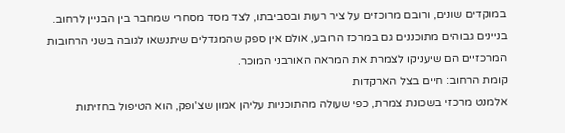במוקדים שונים, ורובם מרוכזים על ציר רעות ובסביבתו, לצד מסד מסחרי שמחבר בין הבניין לרחוב. בניינים גבוהים מתוכננים גם במרכז הרובע, אולם אין ספק שהמגדלים שיתנשאו לגובה בשני הרחובות המרכזיים הם שיעניקו לצמרת את המראה האורבני המוכר.
קומת הרחוב: חיים בצל הארקדות
אלמנט מרכזי בשכונת צמרת, כפי שעולה מהתוכניות עליהן אמון שצ'ופק, הוא הטיפול בחזיתות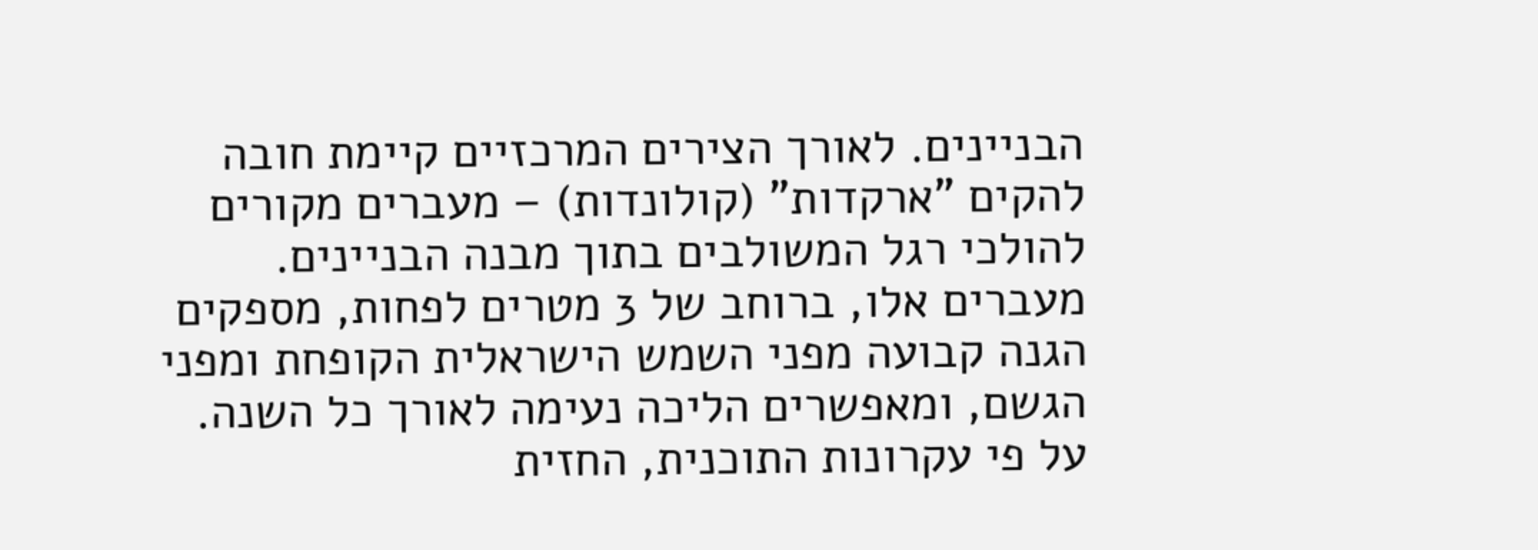הבניינים. לאורך הצירים המרכזיים קיימת חובה להקים "ארקדות" (קולונדות) – מעברים מקורים להולכי רגל המשולבים בתוך מבנה הבניינים. מעברים אלו, ברוחב של 3 מטרים לפחות, מספקים הגנה קבועה מפני השמש הישראלית הקופחת ומפני הגשם, ומאפשרים הליכה נעימה לאורך כל השנה.
על פי עקרונות התוכנית, החזית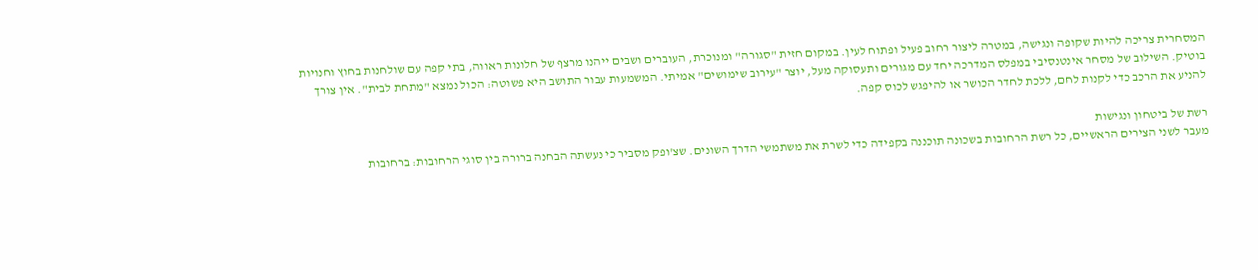המסחרית צריכה להיות שקופה ונגישה, במטרה ליצור רחוב פעיל ופתוח לעין. במקום חזית "סגורה" ומנוכרת, העוברים ושבים ייהנו מרצף של חלונות ראווה, בתי קפה עם שולחנות בחוץ וחנויות בוטיק. השילוב של מסחר אינטנסיבי במפלס המדרכה יחד עם מגורים ותעסוקה מעל, יוצר "עירוב שימושים" אמיתי. המשמעות עבור התושב היא פשוטה: הכול נמצא "מתחת לבית". אין צורך להניע את הרכב כדי לקנות לחם, ללכת לחדר הכושר או להיפגש לכוס קפה.

רשת של ביטחון ונגישות
מעבר לשני הצירים הראשיים, כל רשת הרחובות בשכונה תוכננה בקפידה כדי לשרת את משתמשי הדרך השונים. שצ'ופק מסביר כי נעשתה הבחנה ברורה בין סוגי הרחובות: ברחובות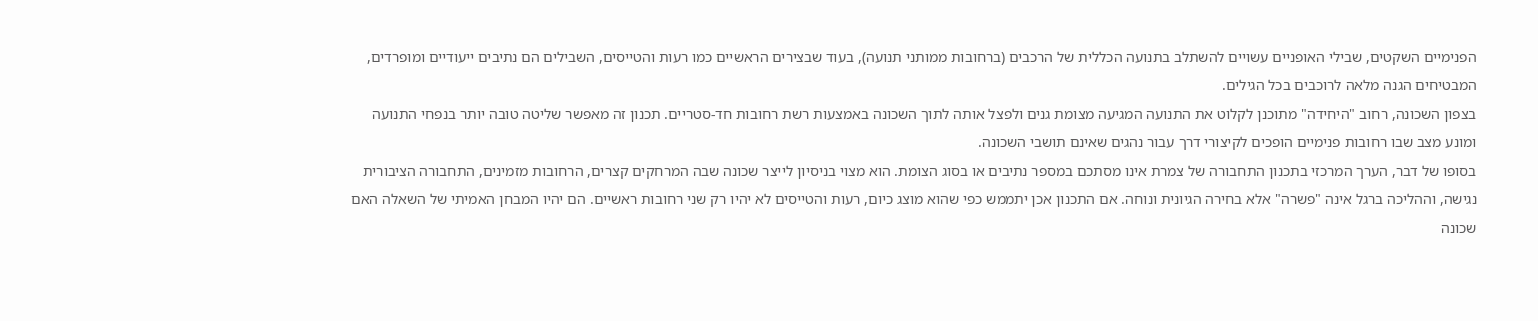הפנימיים השקטים, שבילי האופניים עשויים להשתלב בתנועה הכללית של הרכבים (ברחובות ממותני תנועה), בעוד שבצירים הראשיים כמו רעות והטייסים, השבילים הם נתיבים ייעודיים ומופרדים, המבטיחים הגנה מלאה לרוכבים בכל הגילים.
בצפון השכונה, רחוב "היחידה" מתוכנן לקלוט את התנועה המגיעה מצומת גנים ולפצל אותה לתוך השכונה באמצעות רשת רחובות חד-סטריים. תכנון זה מאפשר שליטה טובה יותר בנפחי התנועה ומונע מצב שבו רחובות פנימיים הופכים לקיצורי דרך עבור נהגים שאינם תושבי השכונה.
בסופו של דבר, הערך המרכזי בתכנון התחבורה של צמרת אינו מסתכם במספר נתיבים או בסוג הצומת. הוא מצוי בניסיון לייצר שכונה שבה המרחקים קצרים, הרחובות מזמינים, התחבורה הציבורית נגישה, וההליכה ברגל אינה "פשרה" אלא בחירה הגיונית ונוחה. אם התכנון אכן יתממש כפי שהוא מוצג כיום, רעות והטייסים לא יהיו רק שני רחובות ראשיים. הם יהיו המבחן האמיתי של השאלה האם שכונה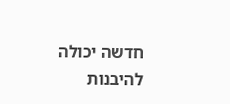חדשה יכולה להיבנות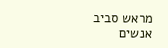מראש סביב אנשים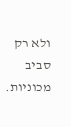ולא רק סביב מכוניות.